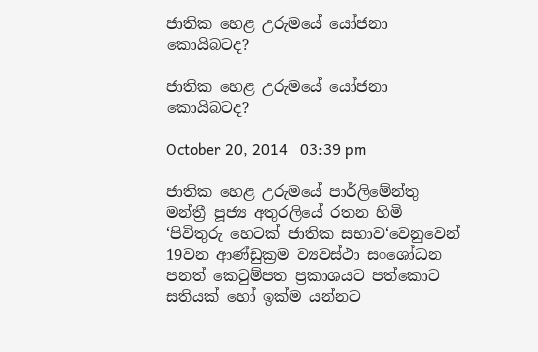ජාතික හෙළ උරුමයේ යෝජනා කොයිබටද?

ජාතික හෙළ උරුමයේ යෝජනා කොයිබටද?

October 20, 2014   03:39 pm

ජාතික හෙළ උරුමයේ පාර්ලිමේන්තු මන්ත්‍රී පූජ්‍ය අතුරලියේ රතන හිමි ‘පිවිතුරු හෙටක් ජාතික සභාව‘වෙනුවෙන් 19වන ආණ්ඩුක්‍රම ව්‍යවස්ථා සංශෝධන පනත් කෙටුම්පත ප්‍රකාශයට පත්කොට සතියක් හෝ ඉක්ම යන්නට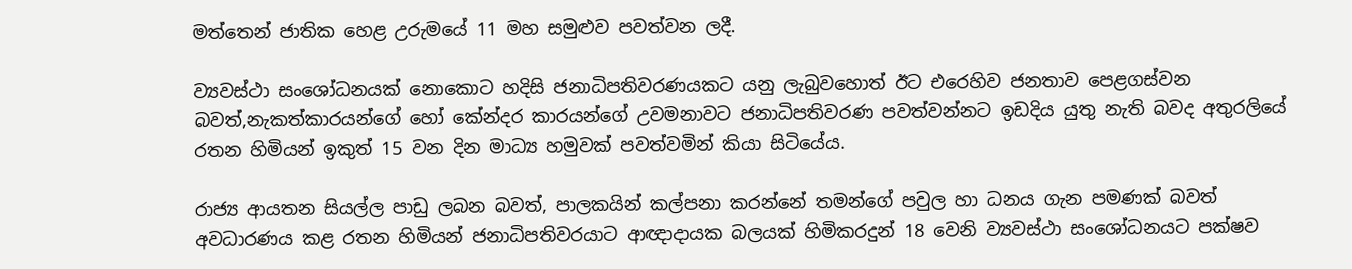මත්තෙන් ජාතික හෙළ උරුමයේ 11 මහ සමුළුව පවත්වන ලදී.

ව්‍යවස්ථා සංශෝධනයක් නොකොට හදිසි ජනාධිපතිවරණයකට යනු ලැබුවහොත් ඊට එරෙහිව ජනතාව පෙළගස්වන බවත්,නැකත්කාරයන්ගේ හෝ කේන්දර කාරයන්ගේ උවමනාවට ජනාධිපතිවරණ පවත්වන්නට ඉඩදිය යුතු නැති බවද අතුරලියේ රතන හිමියන් ඉකුත් 15 වන දින මාධ්‍ය හමුවක් පවත්වමින් කියා සිටියේය.

රාජ්‍ය ආයතන සියල්ල පාඩු ලබන බවත්, පාලකයින් කල්පනා කරන්නේ තමන්ගේ පවුල හා ධනය ගැන පමණක් බවත් අවධාරණය කළ රතන හිමියන් ජනාධිපතිවරයාට ආඥාදායක බලයක් හිමිකරදුන් 18 වෙනි ව්‍යවස්ථා සංශෝධනයට පක්ෂව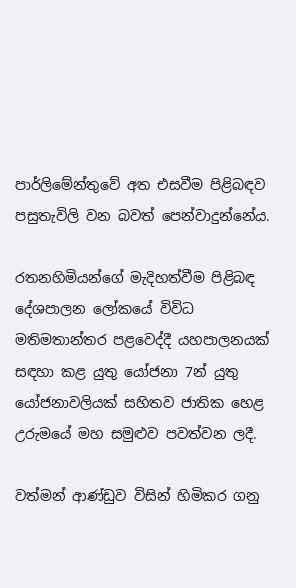පාර්ලිමේන්තුවේ අත එසවීම පිළිබඳව පසුතැවිලි වන බවත් පෙන්වාදුන්නේය.

රතනහිමියන්ගේ මැදිහත්වීම පිළිබඳ දේශපාලන ලෝකයේ විවිධ මතිමතාන්තර පළවෙද්දී යහපාලනයක් සඳහා කළ යුතු යෝජනා 7න් යුතු යෝජනාවලියක් සහිතව ජාතික හෙළ උරුමයේ මහ සමුළුව පවත්වන ලදී.

වත්මන් ආණ්ඩුව විසින් හිමිකර ගනු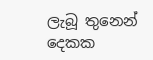ලැබූ තුනෙන් දෙකක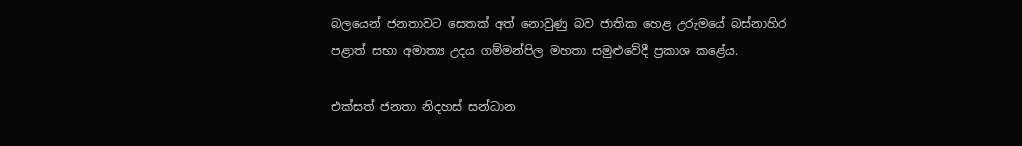බලයෙන් ජනතාවට සෙතක් අත් නොවුණු බව ජාතික හෙළ උරුමයේ බස්නාහිර පළාත් සභා අමාත්‍ය උදය ගම්මන්පිල මහතා සමුළුවේදී ප්‍රකාශ කළේය.

එක්සත් ජනතා නිදහස් සන්ධාන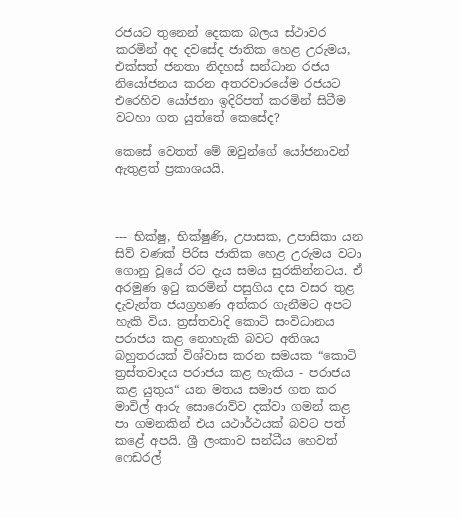රජයට තුනෙන් දෙකක බලය ස්ථාවර කරමින් අද දවසේද ජාතික හෙළ උරුමය, එක්සත් ජනතා නිදහස් සන්ධාන රජය නියෝජනය කරන අතරවාරයේම රජයට එරෙහිව යෝජනා ඉදිරිපත් කරමින් සිටීම වටහා ගත යුත්තේ කෙසේද?

කෙසේ වෙතත් මේ ඔවුන්ගේ යෝජනාවන් ඇතුළත් ප්‍රකාශයයි.



--- භික්ෂු, භික්ෂුණි, උපාසක, උපාසිකා යන සිව් වණක් පිරිස ජාතික හෙළ උරුමය වටා ගොනු වූයේ රට දැය සමය සුරකින්නටය. ඒ අරමුණ ඉටු කරමින් පසුගිය දස වසර තුළ දැවැන්ත ජයග්‍රහණ අත්කර ගැනීමට අපට හැකි විය. ත්‍රස්තවාදි කොටි සංවිධානය පරාජය කළ නොහැකි බවට අතිශය බහුතරයක් විශ්වාස කරන සමයක “කොටි ත්‍රස්තවාදය පරාජය කළ හැකිය - පරාජය කළ යුතුය“ යන මතය සමාජ ගත කර මාවිල් ආරු සොරොව්ව දක්වා ගමන් කළ පා ගමනකින් එය යථාර්ථයක් බවට පත් කළේ අපයි. ශ්‍රී ලංකාව සන්ධීය හෙවත් ෆෙඩරල්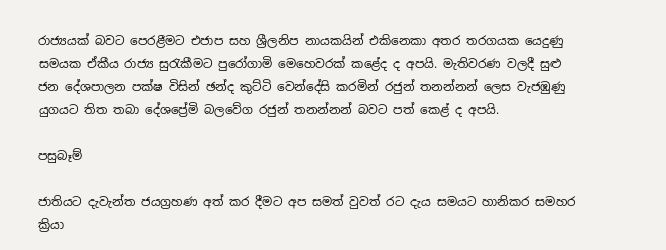රාජ්‍යයක් බවට පෙරළීමට එජාප සහ ශ්‍රීලනිප නායකයින් එකිනෙකා අතර තරගයක යෙදුණු සමයක ඒකීය රාජ්‍ය සුරැකීමට පුරෝගාමි මෙහෙවරක් කළේද ද අපයි. මැතිවරණ වලදී සුළු ජන දේශපාලන පක්ෂ විසින් ඡන්ද කුට්ටි වෙන්දේසි කරමින් රජුන් තනන්නන් ලෙස වැජඹුණු යුගයට තිත තබා දේශප්‍රේමි බලවේග රජුන් තනන්නන් බවට පත් කෙළ් ද අපයි.

පසුබෑම්

ජාතියට දැවැන්ත ජයග්‍රහණ අත් කර දීමට අප සමත් වුවත් රට දැය සමයට හානිකර සමහර ක්‍රියා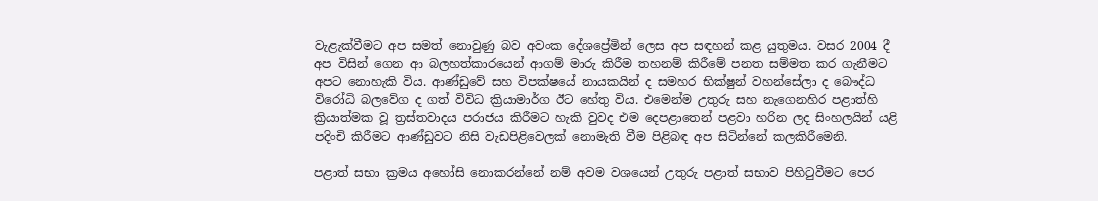වැළැක්වීමට අප සමත් නොවුණු බව අවංක දේශප්‍රේමින් ලෙස අප සඳහන් කළ යුතුමය. වසර 2004 දී අප විසින් ගෙන ආ බලහත්කාරයෙන් ආගම් මාරු කිරීම තහනම් කිරීමේ පනත සම්මත කර ගැනීමට අපට නොහැකි විය. ආණ්ඩුවේ සහ විපක්ෂයේ නායකයින් ද සමහර භික්ෂුන් වහන්සේලා ද බෞද්ධ විරෝධි බලවේග ද ගත් විවිධ ක්‍රියාමාර්ග ඊට හේතු විය. එමෙන්ම උතුරු සහ නැගෙනහිර පළාත්හි ක්‍රියාත්මක වූ ත්‍රස්තවාදය පරාජය කිරීමට හැකි වුවද එම දෙපළාතෙන් පළවා හරින ලද සිංහලයින් යළි පදිංචි කිරීමට ආණ්ඩුවට නිසි වැඩපිළිවෙලක් නොමැති වීම පිළිබඳ අප සිටින්නේ කලකිරීමෙනි.

පළාත් සභා ක්‍රමය අහෝසි නොකරන්නේ නම් අවම වශයෙන් උතුරු පළාත් සභාව පිහිටුවීමට පෙර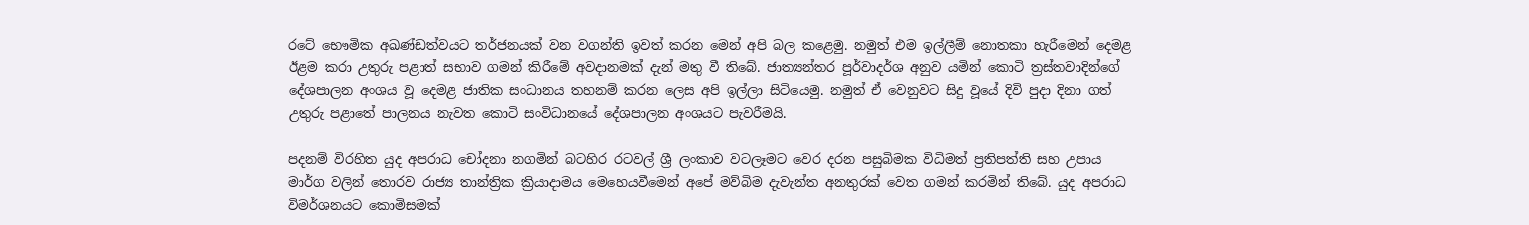රටේ භෞමික අඛණ්ඩත්වයට තර්ජනයක් වන වගන්ති ඉවත් කරන මෙන් අපි බල කළෙමු. නමුත් එම ඉල්ලීම් නොතකා හැරීමෙන් දෙමළ ඊළම කරා උතුරු පළාත් සභාව ගමන් කිරීමේ අවදානමක් දැන් මතු වී තිබේ. ජාත්‍යන්තර පූර්වාදර්ශ අනුව යමින් කොටි ත්‍රස්තවාදින්ගේ දේශපාලන අංශය වූ දෙමළ ජාතික සංධානය තහනම් කරන ලෙස අපි ඉල්ලා සිටියෙමු. නමුත් ඒ වෙනුවට සිදු වූයේ දිවි පුදා දිනා ගත් උතුරු පළාතේ පාලනය නැවත කොටි සංවිධානයේ දේශපාලන අංශයට පැවරීමයි.

පදනම් විරහිත යුද අපරාධ චෝදනා නගමින් බටහිර රටවල් ශ්‍රී ලංකාව වටලෑමට වෙර දරන පසුබිමක විධිමත් ප්‍රතිපත්ති සහ උපාය මාර්ග වලින් තොරව රාජ්‍ය තාන්ත්‍රික ක්‍රියාදාමය මෙහෙයවීමෙන් අපේ මව්බිම දැවැන්ත අනතුරක් වෙත ගමන් කරමින් තිබේ. යුද අපරාධ විමර්ශනයට කොමිසමක්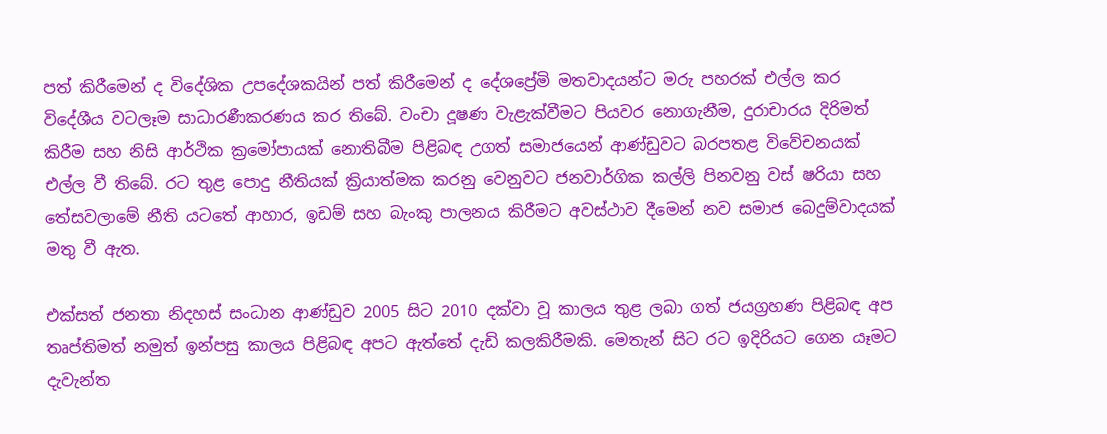පත් කිරීමෙන් ද විදේශික උපදේශකයින් පත් කිරීමෙන් ද දේශප්‍රේමි මතවාදයන්ට මරු පහරක් එල්ල කර විදේශීය වටලෑම සාධාරණීකරණය කර තිබේ. වංචා දූෂණ වැළැක්වීමට පියවර නොගැනීම, දුරාචාරය දිරිමත් කිරීම සහ නිසි ආර්ථික ක්‍රමෝපායක් නොතිබීම පිළිබඳ උගත් සමාජයෙන් ආණ්ඩුවට බරපතළ විවේචනයක් එල්ල වී තිබේ. රට තුළ පොදු නීතියක් ක්‍රියාත්මක කරනු වෙනුවට ජනවාර්ගික කල්ලි පිනවනු වස් ෂරියා සහ තේසවලාමේ නීති යටතේ ආහාර, ඉඩම් සහ බැංකු පාලනය කිරීමට අවස්ථාව දීමෙන් නව සමාජ බෙදුම්වාදයක් මතු වී ඇත.

එක්සත් ජනතා නිදහස් සංධාන ආණ්ඩුව 2005 සිට 2010 දක්වා වූ කාලය තුළ ලබා ගත් ජයග්‍රහණ පිළිබඳ අප තෘප්තිමත් නමුත් ඉන්පසු කාලය පිළිබඳ අපට ඇත්තේ දැඩි කලකිරීමකි. මෙතැන් සිට රට ඉදිරියට ගෙන යෑමට දැවැන්ත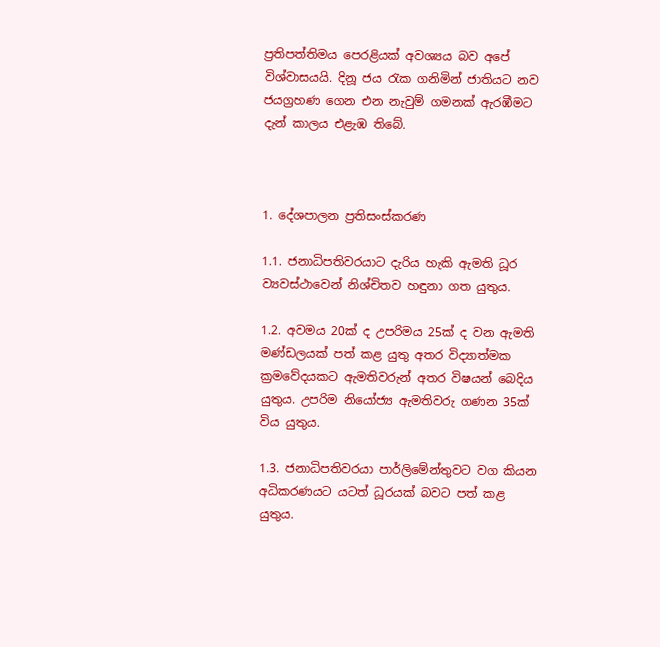ප්‍රතිපත්තිමය පෙරළියක් අවශ්‍යය බව අපේ විශ්වාසයයි. දිනූ ජය රැක ගනිමින් ජාතියට නව ජයග්‍රහණ ගෙන එන නැවුම් ගමනක් ඇරඹීමට දැන් කාලය එළැඹ තිබේ.



1. දේශපාලන ප්‍රතිසංස්කරණ

1.1. ජනාධිපතිවරයාට දැරිය හැකි ඇමති ධූර ව්‍යවස්ථාවෙන් නිශ්චිතව හඳුනා ගත යුතුය.

1.2. අවමය 20ක් ද උපරිමය 25ක් ද වන ඇමති මණ්ඩලයක් පත් කළ යුතු අතර විද්‍යාත්මක ක්‍රමවේදයකට ඇමතිවරුන් අතර විෂයන් බෙදිය යුතුය. උපරිම නියෝජ්‍ය ඇමතිවරු ගණන 35ක් විය යුතුය.

1.3. ජනාධිපතිවරයා පාර්ලිමේන්තුවට වග කියන අධිකරණයට යටත් ධූරයක් බවට පත් කළ යුතුය.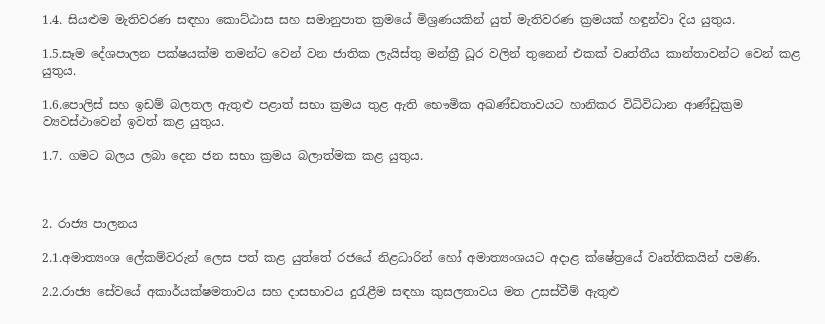1.4. සියළුම මැතිවරණ සඳහා කොට්ඨාස සහ සමානුපාත ක්‍රමයේ මිශ්‍රණයකින් යුත් මැතිවරණ ක්‍රමයක් හඳුන්වා දිය යුතුය.

1.5.සෑම දේශපාලන පක්ෂයක්ම තමන්ට වෙන් වන ජාතික ලැයිස්තු මන්ත්‍රී ධූර වලින් තුනෙන් එකක් වෘත්තීය කාන්තාවන්ට වෙන් කළ යුතුය.

1.6.පොලිස් සහ ඉඩම් බලතල ඇතුළු පළාත් සභා ක්‍රමය තුළ ඇති භෞමික අඛණ්ඩතාවයට හානිකර විධිවිධාන ආණ්ඩුක්‍රම ව්‍යවස්ථාවෙන් ඉවත් කළ යුතුය.

1.7. ගමට බලය ලබා දෙන ජන සභා ක්‍රමය බලාත්මක කළ යුතුය.



2. රාජ්‍ය පාලනය

2.1.අමාත්‍යංශ ලේකම්වරුන් ලෙස පත් කළ යුත්තේ රජයේ නිළධාරින් හෝ අමාත්‍යංශයට අදාළ ක්ෂේත්‍රයේ වෘත්තිකයින් පමණි.

2.2.රාජ්‍ය සේවයේ අකාර්යක්ෂමතාවය සහ දාසභාවය දුරැළීම සඳහා කුසලතාවය මත උසස්වීම් ඇතුළු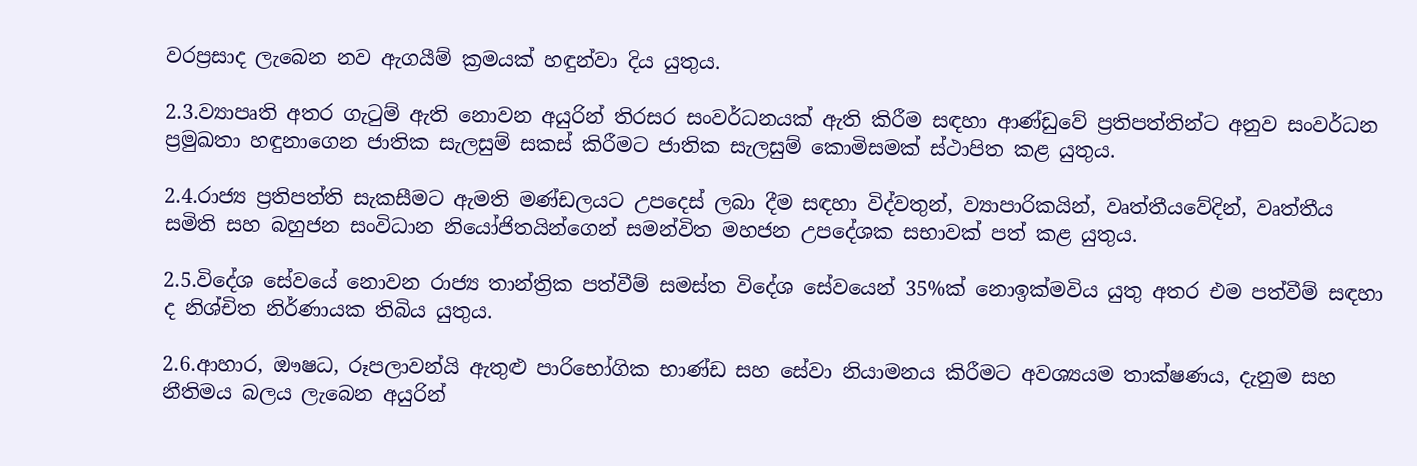වරප්‍රසාද ලැබෙන නව ඇගයීම් ක්‍රමයක් හඳුන්වා දිය යුතුය.

2.3.ව්‍යාපෘති අතර ගැටුම් ඇති නොවන අයුරින් තිරසර සංවර්ධනයක් ඇති කිරීම සඳහා ආණ්ඩුවේ ප්‍රතිපත්තින්ට අනුව සංවර්ධන ප්‍රමුඛතා හඳුනාගෙන ජාතික සැලසුම් සකස් කිරීමට ජාතික සැලසුම් කොමිසමක් ස්ථාපිත කළ යුතුය.

2.4.රාජ්‍ය ප්‍රතිපත්ති සැකසීමට ඇමති මණ්ඩලයට උපදෙස් ලබා දීම සඳහා විද්වතුන්, ව්‍යාපාරිකයින්, වෘත්තීයවේදින්, වෘත්තීය සමිති සහ බහුජන සංවිධාන නියෝජිතයින්ගෙන් සමන්විත මහජන උපදේශක සභාවක් පත් කළ යුතුය.

2.5.විදේශ සේවයේ නොවන රාජ්‍ය තාන්ත්‍රික පත්වීම් සමස්ත විදේශ සේවයෙන් 35%ක් නොඉක්මවිය යුතු අතර එම පත්වීම් සඳහා ද නිශ්චිත නිර්ණායක තිබිය යුතුය.

2.6.ආහාර, ඖෂධ, රූපලාවන්යි ඇතුළු පාරිභෝගික භාණ්ඩ සහ සේවා නියාමනය කිරීමට අවශ්‍යයම තාක්ෂණය, දැනුම සහ නීතිමය බලය ලැබෙන අයුරින්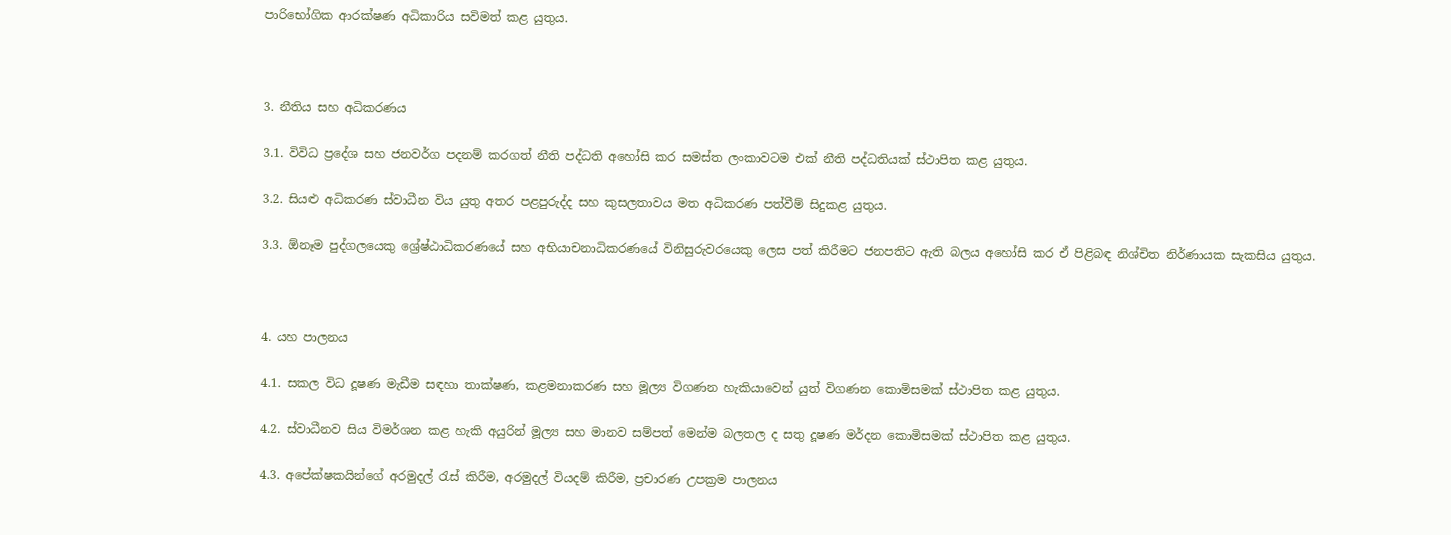පාරිභෝගික ආරක්ෂණ අධිකාරිය සවිමත් කළ යුතුය.



3. නීතිය සහ අධිකරණය

3.1. විවිධ ප්‍රදේශ සහ ජනවර්ග පදනම් කරගත් නීති පද්ධති අහෝසි කර සමස්ත ලංකාවටම එක් නීති පද්ධතියක් ස්ථාපිත කළ යුතුය.

3.2. සියළු අධිකරණ ස්වාධීන විය යුතු අතර පළපුරුද්ද සහ කුසලතාවය මත අධිකරණ පත්වීම් සිදුකළ යුතුය.

3.3. ඕනෑම පුද්ගලයෙකු ශ්‍රේෂ්ඨාධිකරණයේ සහ අභියාචනාධිකරණයේ විනිසුරුවරයෙකු ලෙස පත් කිරීමට ජනපතිට ඇති බලය අහෝසි කර ඒ පිළිබඳ නිශ්චිත නිර්ණායක සැකසිය යුතුය.



4. යහ පාලනය

4.1. සකල විධ දූෂණ මැඩීම සඳහා තාක්ෂණ, කළමනාකරණ සහ මූල්‍ය විගණන හැකියාවෙන් යුත් විගණන කොමිසමක් ස්ථාපිත කළ යුතුය.

4.2. ස්වාධීනව සිය විමර්ශන කළ හැකි අයුරින් මූල්‍ය සහ මානව සම්පත් මෙන්ම බලතල ද සතු දූෂණ මර්දන කොමිසමක් ස්ථාපිත කළ යුතුය.

4.3. අපේක්ෂකයින්ගේ අරමුදල් රැස් කිරීම, අරමුදල් වියදම් කිරීම, ප්‍රචාරණ උපක්‍රම පාලනය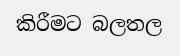කිරීමට බලතල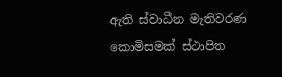ඇති ස්වාධීන මැතිවරණ කොමිසමක් ස්ථාපිත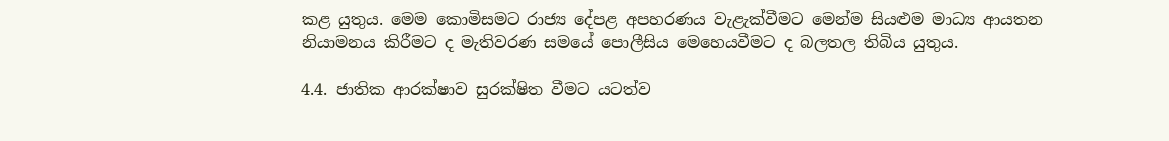කළ යුතුය. මෙම කොමිසමට රාජ්‍ය දේපළ අපහරණය වැළැක්වීමට මෙන්ම සියළුම මාධ්‍ය ආයතන නියාමනය කිරීමට ද මැතිවරණ සමයේ පොලීසිය මෙහෙයවීමට ද බලතල තිබිය යුතුය.

4.4. ජාතික ආරක්ෂාව සුරක්ෂිත වීමට යටත්ව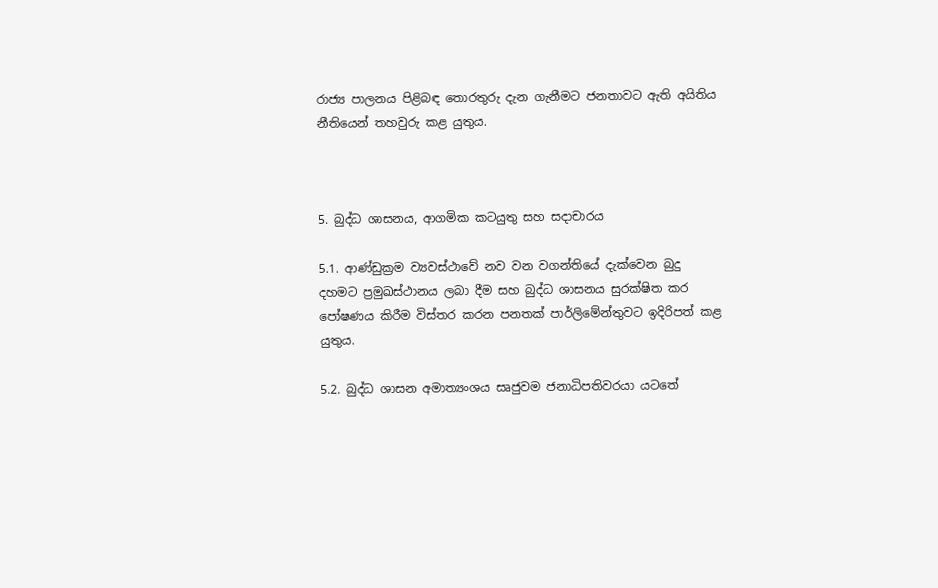රාජ්‍ය පාලනය පිළිබඳ තොරතුරු දැන ගැනීමට ජනතාවට ඇති අයිතිය නීතියෙන් තහවුරු කළ යුතුය.



5. බුද්ධ ශාසනය, ආගමික කටයුතු සහ සදාචාරය

5.1. ආණ්ඩුක්‍රම ව්‍යවස්ථාවේ නව වන වගන්තියේ දැක්වෙන බුදු දහමට ප්‍රමුඛස්ථානය ලබා දීම සහ බුද්ධ ශාසනය සුරක්ෂිත කර පෝෂණය කිරීම විස්තර කරන පනතක් පාර්ලිමේන්තුවට ඉදිරිපත් කළ යුතුය.

5.2. බුද්ධ ශාසන අමාත්‍යංශය සෘජුවම ජනාධිපතිවරයා යටතේ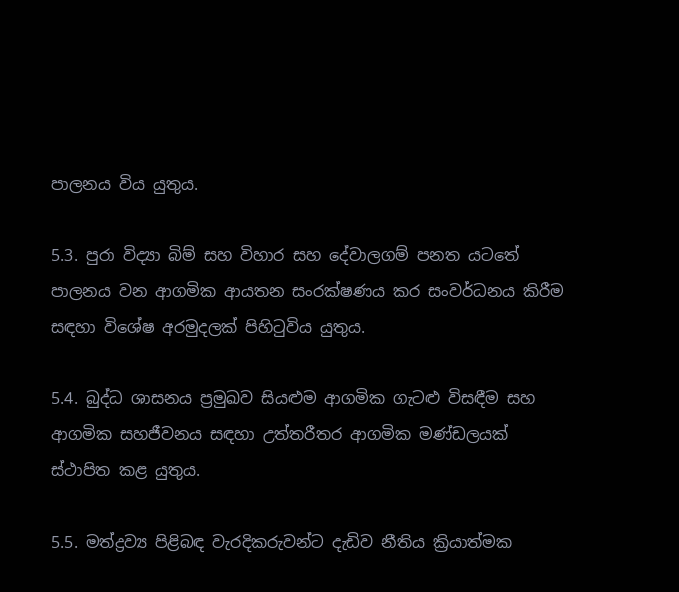පාලනය විය යුතුය.

5.3. පුරා විද්‍යා බිම් සහ විහාර සහ දේවාලගම් පනත යටතේ පාලනය වන ආගමික ආයතන සංරක්ෂණය කර සංවර්ධනය කිරීම සඳහා විශේෂ අරමුදලක් පිහිටුවිය යුතුය.

5.4. බුද්ධ ශාසනය ප්‍රමුඛව සියළුම ආගමික ගැටළු විසඳීම සහ ආගමික සහජීවනය සඳහා උත්තරීතර ආගමික මණ්ඩලයක් ස්ථාපිත කළ යුතුය.

5.5. මත්ද්‍රව්‍ය පිළිබඳ වැරදිකරුවන්ට දැඩිව නීතිය ක්‍රියාත්මක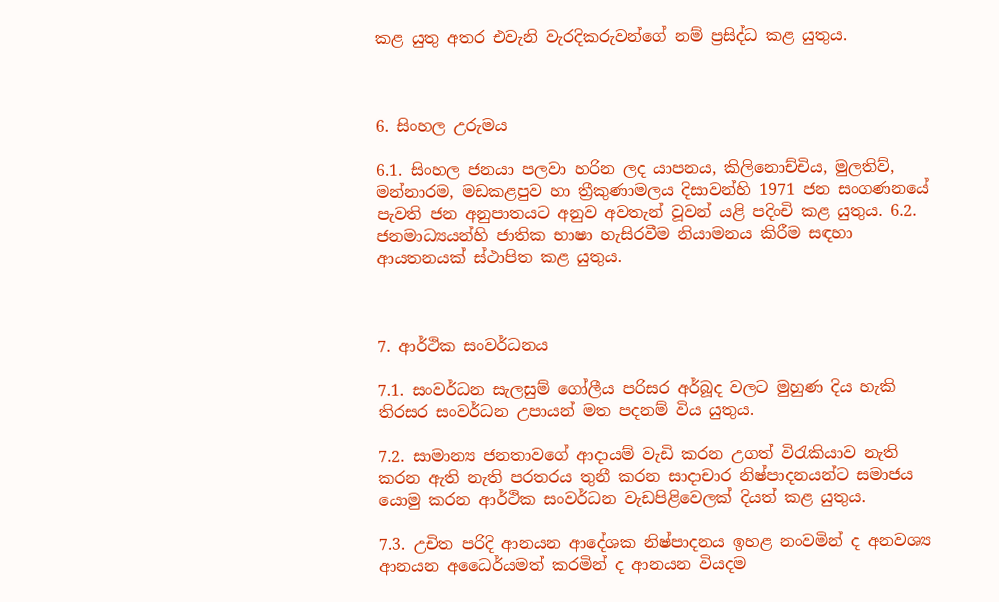කළ යුතු අතර එවැනි වැරදිකරුවන්ගේ නම් ප්‍රසිද්ධ කළ යුතුය.



6. සිංහල උරුමය

6.1. සිංහල ජනයා පලවා හරින ලද යාපනය, කිලිනොච්චිය, මුලතිව්, මන්නාරම, මඩකළපුව හා ත්‍රීකුණාමලය දිසාවන්හි 1971 ජන සංගණනයේ පැවති ජන අනුපාතයට අනුව අවතැන් වූවන් යළි පදිංචි කළ යුතුය. 6.2. ජනමාධ්‍යයන්හි ජාතික භාෂා හැසිරවීම නියාමනය කිරීම සඳහා ආයතනයක් ස්ථාපිත කළ යුතුය.



7. ආර්ථික සංවර්ධනය

7.1. සංවර්ධන සැලසුම් ගෝලීය පරිසර අර්බූද වලට මුහුණ දිය හැකි තිරසර සංවර්ධන උපායන් මත පදනම් විය යුතුය.

7.2. සාමාන්‍ය ජනතාවගේ ආදායම් වැඩි කරන උගත් විරැකියාව නැති කරන ඇති නැති පරතරය තුනී කරන සාදාචාර නිෂ්පාදනයන්ට සමාජය යොමු කරන ආර්ථික සංවර්ධන වැඩපිළිවෙලක් දියත් කළ යුතුය.

7.3. උචිත පරිදි ආනයන ආදේශක නිෂ්පාදනය ඉහළ නංවමින් ද අනවශ්‍ය ආනයන අධෛර්යමත් කරමින් ද ආනයන වියදම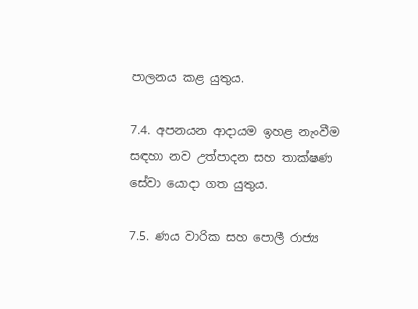පාලනය කළ යුතුය.

7.4. අපනයන ආදායම ඉහළ නැංවීම සඳහා නව උත්පාදන සහ තාක්ෂණ සේවා යොදා ගත යුතුය.

7.5. ණය වාරික සහ පොලී රාජ්‍ය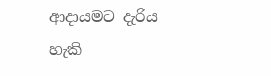ආදායමට දැරිය හැකි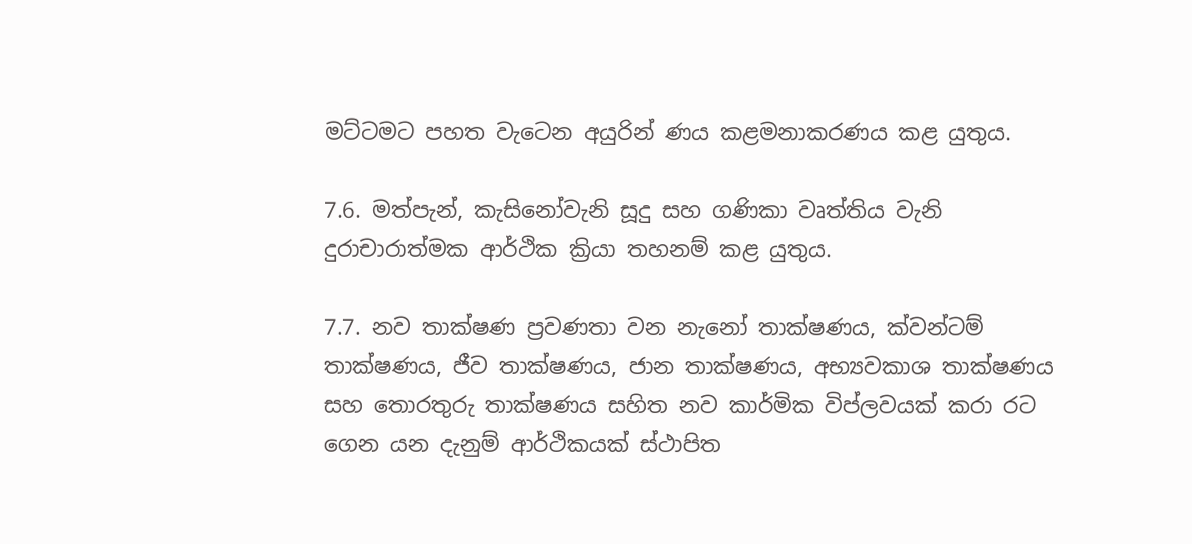මට්ටමට පහත වැටෙන අයුරින් ණය කළමනාකරණය කළ යුතුය.

7.6. මත්පැන්, කැසිනෝවැනි සූදු සහ ගණිකා වෘත්තිය වැනි දුරාචාරාත්මක ආර්ථික ක්‍රියා තහනම් කළ යුතුය.

7.7. නව තාක්ෂණ ප්‍රවණතා වන නැනෝ තාක්ෂණය, ක්වන්ටම් තාක්ෂණය, ජීව තාක්ෂණය, ජාන තාක්ෂණය, අභ්‍යවකාශ තාක්ෂණය සහ තොරතුරු තාක්ෂණය සහිත නව කාර්මික විප්ලවයක් කරා රට ගෙන යන දැනුම් ආර්ථිකයක් ස්ථාපිත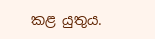කළ යුතුය.